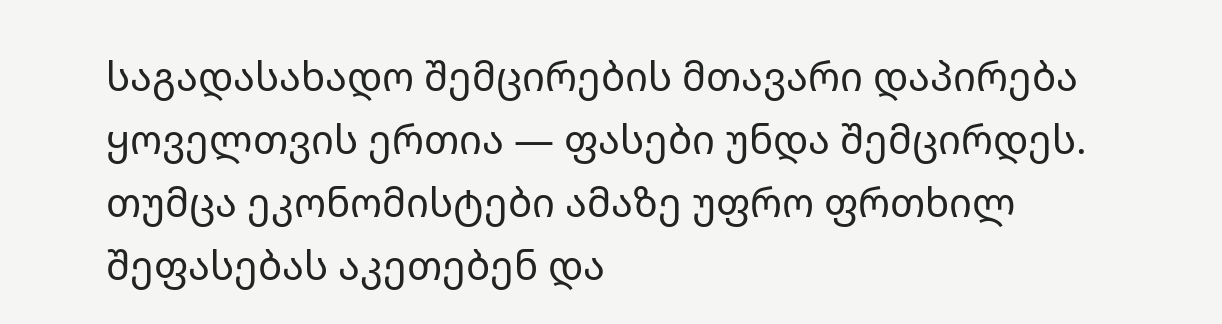საგადასახადო შემცირების მთავარი დაპირება ყოველთვის ერთია — ფასები უნდა შემცირდეს. თუმცა ეკონომისტები ამაზე უფრო ფრთხილ შეფასებას აკეთებენ და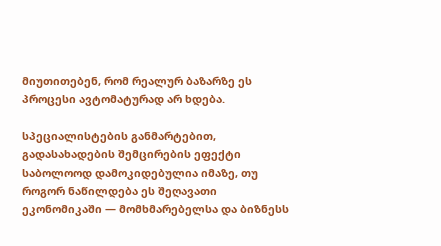მიუთითებენ, რომ რეალურ ბაზარზე ეს პროცესი ავტომატურად არ ხდება.

სპეციალისტების განმარტებით, გადასახადების შემცირების ეფექტი საბოლოოდ დამოკიდებულია იმაზე, თუ როგორ ნაწილდება ეს შეღავათი ეკონომიკაში — მომხმარებელსა და ბიზნესს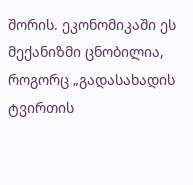შორის. ეკონომიკაში ეს მექანიზმი ცნობილია, როგორც „გადასახადის ტვირთის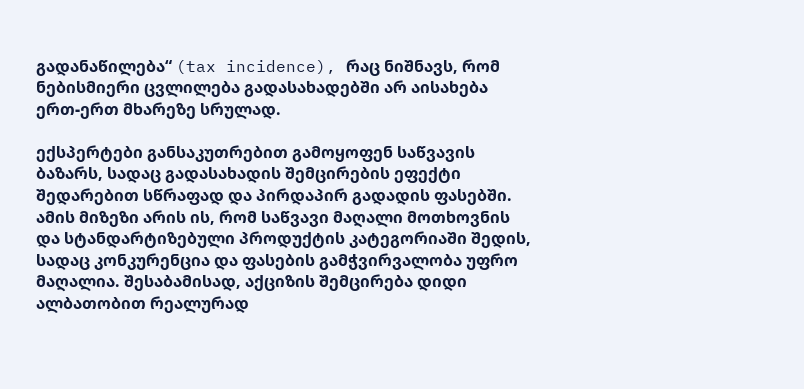გადანაწილება“ (tax incidence), რაც ნიშნავს, რომ ნებისმიერი ცვლილება გადასახადებში არ აისახება ერთ-ერთ მხარეზე სრულად.

ექსპერტები განსაკუთრებით გამოყოფენ საწვავის ბაზარს, სადაც გადასახადის შემცირების ეფექტი შედარებით სწრაფად და პირდაპირ გადადის ფასებში. ამის მიზეზი არის ის, რომ საწვავი მაღალი მოთხოვნის და სტანდარტიზებული პროდუქტის კატეგორიაში შედის, სადაც კონკურენცია და ფასების გამჭვირვალობა უფრო მაღალია. შესაბამისად, აქციზის შემცირება დიდი ალბათობით რეალურად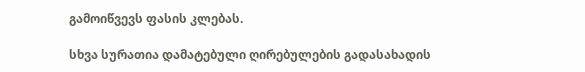გამოიწვევს ფასის კლებას.

სხვა სურათია დამატებული ღირებულების გადასახადის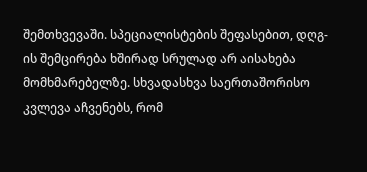შემთხვევაში. სპეციალისტების შეფასებით, დღგ-ის შემცირება ხშირად სრულად არ აისახება მომხმარებელზე. სხვადასხვა საერთაშორისო კვლევა აჩვენებს, რომ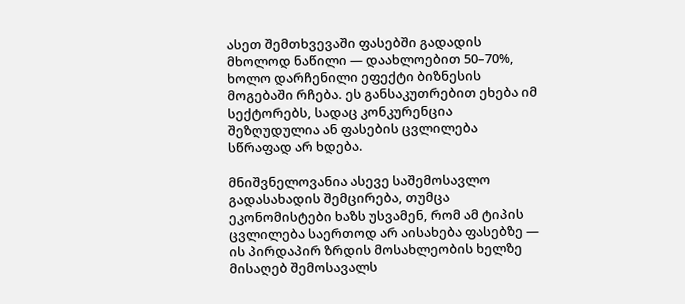ასეთ შემთხვევაში ფასებში გადადის მხოლოდ ნაწილი — დაახლოებით 50–70%, ხოლო დარჩენილი ეფექტი ბიზნესის მოგებაში რჩება. ეს განსაკუთრებით ეხება იმ სექტორებს, სადაც კონკურენცია შეზღუდულია ან ფასების ცვლილება სწრაფად არ ხდება.

მნიშვნელოვანია ასევე საშემოსავლო გადასახადის შემცირება, თუმცა ეკონომისტები ხაზს უსვამენ, რომ ამ ტიპის ცვლილება საერთოდ არ აისახება ფასებზე — ის პირდაპირ ზრდის მოსახლეობის ხელზე მისაღებ შემოსავალს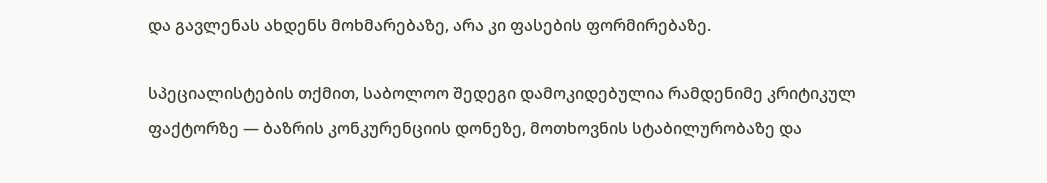და გავლენას ახდენს მოხმარებაზე, არა კი ფასების ფორმირებაზე.

სპეციალისტების თქმით, საბოლოო შედეგი დამოკიდებულია რამდენიმე კრიტიკულ ფაქტორზე — ბაზრის კონკურენციის დონეზე, მოთხოვნის სტაბილურობაზე და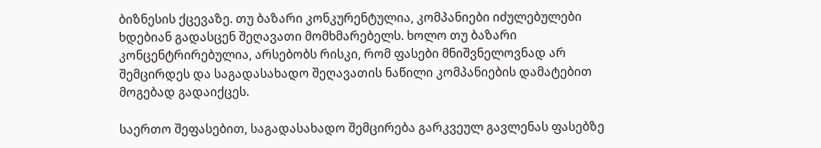ბიზნესის ქცევაზე. თუ ბაზარი კონკურენტულია, კომპანიები იძულებულები ხდებიან გადასცენ შეღავათი მომხმარებელს. ხოლო თუ ბაზარი კონცენტრირებულია, არსებობს რისკი, რომ ფასები მნიშვნელოვნად არ შემცირდეს და საგადასახადო შეღავათის ნაწილი კომპანიების დამატებით მოგებად გადაიქცეს.

საერთო შეფასებით, საგადასახადო შემცირება გარკვეულ გავლენას ფასებზე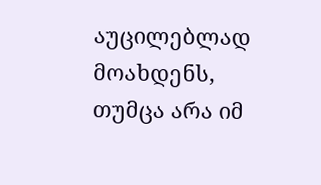აუცილებლად მოახდენს, თუმცა არა იმ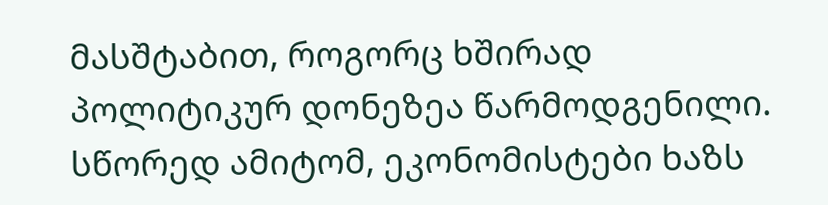მასშტაბით, როგორც ხშირად პოლიტიკურ დონეზეა წარმოდგენილი. სწორედ ამიტომ, ეკონომისტები ხაზს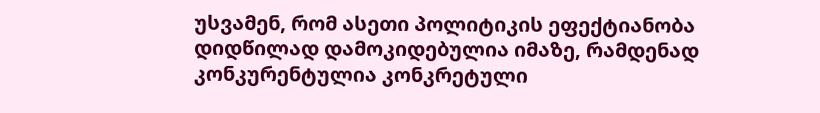უსვამენ, რომ ასეთი პოლიტიკის ეფექტიანობა დიდწილად დამოკიდებულია იმაზე, რამდენად კონკურენტულია კონკრეტული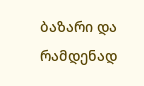ბაზარი და რამდენად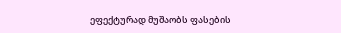ეფექტურად მუშაობს ფასების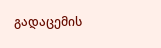გადაცემის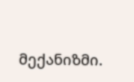მექანიზმი.